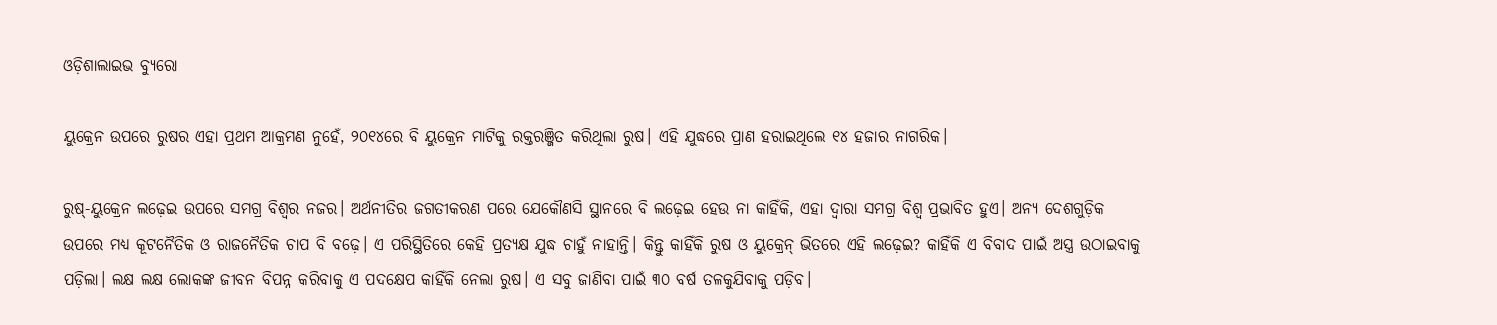ଓଡ଼ିଶାଲାଇଭ ବ୍ୟୁରୋ

ୟୁକ୍ରେନ ଉପରେ ରୁଷର ଏହା ପ୍ରଥମ ଆକ୍ରମଣ ନୁହେଁ, ୨୦୧୪ରେ ବି ୟୁକ୍ରେନ ମାଟିକୁ ରକ୍ତରଞ୍ଜିତ କରିଥିଲା ରୁଷ। ଏହି ଯୁଦ୍ଧରେ ପ୍ରାଣ ହରାଇଥିଲେ ୧୪ ହଜାର ନାଗରିକ।

ରୁଷ୍-ୟୁକ୍ରେନ ଲଢ଼େଇ ଉପରେ ସମଗ୍ର ବିଶ୍ୱର ନଜର। ଅର୍ଥନୀତିର ଜଗତୀକରଣ ପରେ ଯେକୌଣସି ସ୍ଥାନରେ ବି ଲଢ଼େଇ ହେଉ ନା କାହିଁକି, ଏହା ଦ୍ଵାରା ସମଗ୍ର ବିଶ୍ୱ ପ୍ରଭାବିତ ହୁଏ। ଅନ୍ୟ ଦେଶଗୁଡ଼ିକ ଉପରେ ମଧ୍ୟ କୂଟନୈତିକ ଓ ରାଜନୈତିକ ଚାପ ବି ବଢ଼େ। ଏ ପରିସ୍ଥିତିରେ କେହି ପ୍ରତ୍ୟକ୍ଷ ଯୁଦ୍ଧ ଚାହୁଁ ନାହାନ୍ତି। କିନ୍ତୁ କାହିଁକି ରୁଷ ଓ ୟୁକ୍ରେନ୍ ଭିତରେ ଏହି ଲଢ଼େଇ? କାହିଁକି ଏ ବିବାଦ ପାଇଁ ଅସ୍ତ୍ର ଉଠାଇବାକୁ ପଡ଼ିଲା। ଲକ୍ଷ ଲକ୍ଷ ଲୋକଙ୍କ ଜୀବନ ବିପନ୍ନ କରିବାକୁ ଏ ପଦକ୍ଷେପ କାହିଁକି ନେଲା ରୁଷ। ଏ ସବୁ ଜାଣିବା ପାଇଁ ୩୦ ବର୍ଷ ତଳକୁଯିବାକୁ ପଡ଼ିବ।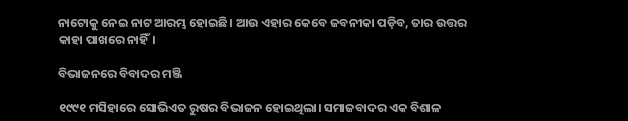ନାଟୋକୁ ନେଇ ନାଟ ଆରମ୍ଭ ହୋଇଛି। ଆଉ ଏହାର କେବେ ଜବନୀକା ପଡ଼ିବ, ତାର ଉତ୍ତର କାହା ପାଖରେ ନାହିଁ।

ବିଭାଜନରେ ବିବାଦର ମଞ୍ଜି

୧୯୯୧ ମସିହାରେ ସୋଭିଏତ ରୁଷର ବିଭାଜନ ହୋଇଥିଲା। ସମାଜବାଦର ଏକ ବିଶାଳ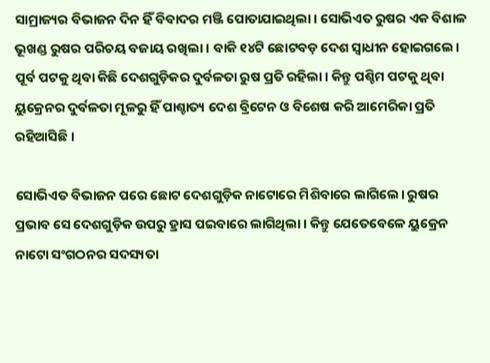ସାମ୍ରାଜ୍ୟର ବିଭାଜନ ଦିନ ହିଁ ବିବାଦର ମଞ୍ଜି ପୋତାଯାଇଥିଲା। ସୋଭିଏତ ରୁଷର ଏକ ବିଶାଳ ଭୂଖଣ୍ଡ ରୁଷର ପରିଚୟ ବଜାୟ ରଖିଲା। ବାକି ୧୪ଟି ଛୋଟବଡ଼ ଦେଶ ସ୍ୱାଧୀନ ହୋଇଗଲେ। ପୂର୍ବ ପଟକୁ ଥିବା କିଛି ଦେଶଗୁଡ଼ିକର ଦୁର୍ବଳତା ରୁଷ ପ୍ରତି ରହିଲା। କିନ୍ତୁ ପଶ୍ଚିମ ପଟକୁ ଥିବା ୟୁକ୍ରେନର ଦୁର୍ବଳତା ମୂଳରୁ ହିଁ ପାଶ୍ଚାତ୍ୟ ଦେଶ ବ୍ରିଟେନ ଓ ବିଶେଷ କରି ଆମେରିକା ପ୍ରତି ରହିଆସିଛି।

ସୋଭିଏତ ବିଭାଜନ ପରେ ଛୋଟ ଦେଶଗୁଡ଼ିକ ନାଟୋରେ ମିଶିବାରେ ଲାଗିଲେ। ରୁଷର ପ୍ରଭାବ ସେ ଦେଶଗୁଡ଼ିକ ଉପରୁ ହ୍ରାସ ପଇବାରେ ଲାଗିଥିଲା। କିନ୍ତୁ ଯେତେବେଳେ ୟୁକ୍ରେନ ନାଟୋ ସଂଗଠନର ସଦସ୍ୟତା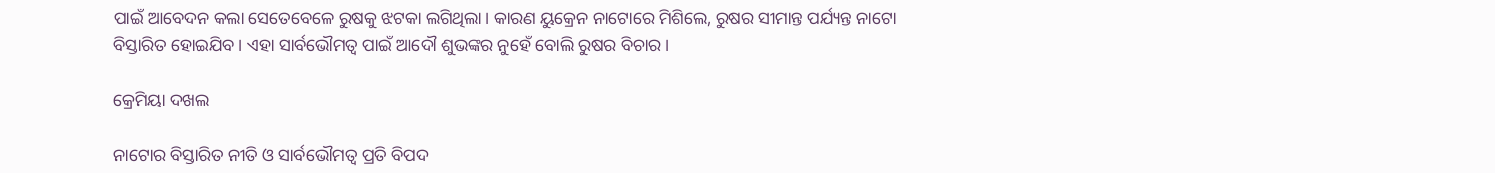ପାଇଁ ଆବେଦନ କଲା ସେତେବେଳେ ରୁଷକୁ ଝଟକା ଲଗିଥିଲା। କାରଣ ୟୁକ୍ରେନ ନାଟୋରେ ମିଶିଲେ, ରୁଷର ସୀମାନ୍ତ ପର୍ଯ୍ୟନ୍ତ ନାଟୋ ବିସ୍ତାରିତ ହୋଇଯିବ। ଏହା ସାର୍ବଭୌମତ୍ୱ ପାଇଁ ଆଦୌ ଶୁଭଙ୍କର ନୁହେଁ ବୋଲି ରୁଷର ବିଚାର।

କ୍ରେମିୟା ଦଖଲ

ନାଟୋର ବିସ୍ତାରିତ ନୀତି ଓ ସାର୍ବଭୌମତ୍ୱ ପ୍ରତି ବିପଦ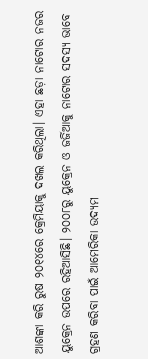ଆଶଙ୍କା କରି ରୁଷ ୨୦୧୪ରେ କ୍ରେମିୟାକୁ ଦଖଲ କରିଥିଲା। ଏହା ଛଡ଼ା ନାଟୋର ନଜର ୟୁକ୍ରେନ ଉପରେ ରହିଆସିଛି। ୨୦୦୮ରୁ ୟୁକ୍ରେନ ଓ ଜର୍ଜିଆକୁ ନାଟୋର ସଦସ୍ୟ ଭାବେ ଗ୍ରହଣ କରିବା ପାଇଁ ଆମେରିକା ଉଦ୍ୟମ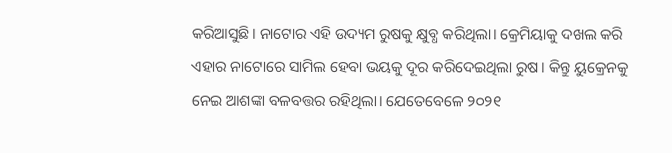କରିଆସୁଛି। ନାଟୋର ଏହି ଉଦ୍ୟମ ରୁଷକୁ କ୍ଷୁବ୍ଧ କରିଥିଲା। କ୍ରେମିୟାକୁ ଦଖଲ କରି ଏହାର ନାଟୋରେ ସାମିଲ ହେବା ଭୟକୁ ଦୂର କରିଦେଇଥିଲା ରୁଷ। କିନ୍ତୁ ୟୁକ୍ରେନକୁ ନେଇ ଆଶଙ୍କା ବଳବତ୍ତର ରହିଥିଲା। ଯେତେବେଳେ ୨୦୨୧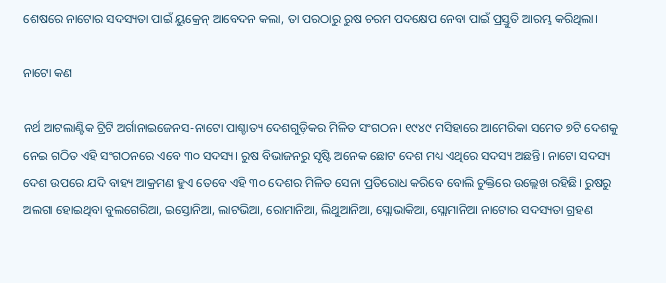ଶେଷରେ ନାଟୋର ସଦସ୍ୟତା ପାଇଁ ୟୁକ୍ରେନ୍ ଆବେଦନ କଲା, ତା ପରଠାରୁ ରୁଷ ଚରମ ପଦକ୍ଷେପ ନେବା ପାଇଁ ପ୍ରସ୍ତୁତି ଆରମ୍ଭ କରିଥିଲା।

ନାଟୋ କଣ

ନର୍ଥ ଆଟଲାଣ୍ଟିକ ଟ୍ରିଟି ଅର୍ଗାନାଇଜେନସ-ନାଟୋ ପାଶ୍ଚାତ୍ୟ ଦେଶଗୁଡ଼ିକର ମିଳିତ ସଂଗଠନ। ୧୯୪୯ ମସିହାରେ ଆମେରିକା ସମେତ ୭ଟି ଦେଶକୁ ନେଇ ଗଠିତ ଏହି ସଂଗଠନରେ ଏବେ ୩୦ ସଦସ୍ୟ। ରୁଷ ବିଭାଜନରୁ ସୃଷ୍ଟି ଅନେକ ଛୋଟ ଦେଶ ମଧ୍ୟ ଏଥିରେ ସଦସ୍ୟ ଅଛନ୍ତି। ନାଟୋ ସଦସ୍ୟ ଦେଶ ଉପରେ ଯଦି ବାହ୍ୟ ଆକ୍ରମଣ ହୁଏ ତେବେ ଏହି ୩୦ ଦେଶର ମିଳିତ ସେନା ପ୍ରତିରୋଧ କରିବେ ବୋଲି ଚୁକ୍ତିରେ ଉଲ୍ଲେଖ ରହିଛି। ରୁଷରୁ ଅଲଗା ହୋଇଥିବା ବୁଲଗେରିଆ, ଇସ୍ତୋନିଆ, ଲାଟଭିଆ, ରୋମାନିଆ, ଲିଥୁଆନିଆ, ସ୍ଲୋଭାକିଆ, ସ୍ଲୋମାନିଆ ନାଟୋର ସଦସ୍ୟତା ଗ୍ରହଣ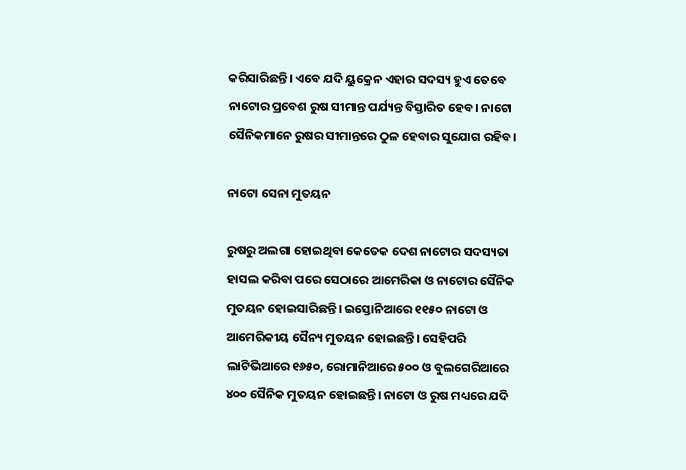କରିସାରିଛନ୍ତି। ଏବେ ଯଦି ୟୁକ୍ରେନ ଏହାର ସଦସ୍ୟ ହୁଏ ତେବେ ନାଟୋର ପ୍ରବେଶ ରୁଷ ସୀମାନ୍ତ ପର୍ଯ୍ୟନ୍ତ ବିସ୍ତାରିତ ହେବ। ନାଟୋ ସୈନିକମାନେ ରୁଷର ସୀମାନ୍ତରେ ଠୁଳ ହେବାର ସୁଯୋଗ ରହିବ।

ନାଟୋ ସେନା ମୁତୟନ

ରୁଷରୁ ଅଲଗା ହୋଇଥିବା କେତେକ ଦେଶ ନାଟୋର ସଦସ୍ୟତା ହାସଲ କରିବା ପରେ ସେଠାରେ ଆମେରିକା ଓ ନାଟୋର ସୈନିକ ମୁତୟନ ହୋଇସାରିଛନ୍ତି। ଇସ୍ତୋନିଆରେ ୧୧୫୦ ନାଟୋ ଓ ଆମେରିକୀୟ ସୈନ୍ୟ ମୁତୟନ ହୋଇଛନ୍ତି। ସେହିପରି ଲାଟିଭିଆରେ ୧୬୫୦, ରୋମାନିଆରେ ୫୦୦ ଓ ବୁଲଗେରିଆରେ ୪୦୦ ସୈନିକ ମୁତୟନ ହୋଇଛନ୍ତି। ନାଟୋ ଓ ରୁଷ ମଧ୍ୟରେ ଯଦି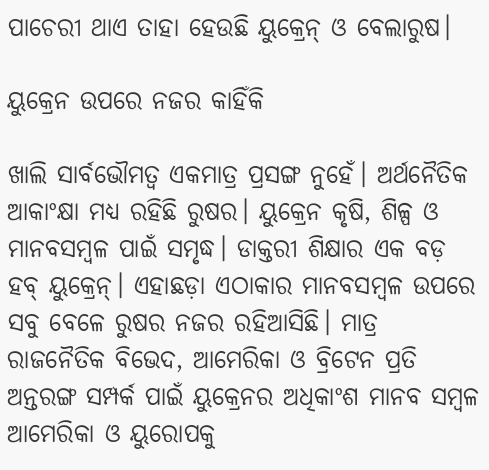ପାଚେରୀ ଥାଏ ତାହା ହେଉଛି ୟୁକ୍ରେନ୍ ଓ ବେଲାରୁଷ।

ୟୁକ୍ରେନ ଉପରେ ନଜର କାହିଁକି

ଖାଲି ସାର୍ବଭୌମତ୍ୱ ଏକମାତ୍ର ପ୍ରସଙ୍ଗ ନୁହେଁ। ଅର୍ଥନୈତିକ ଆକାଂକ୍ଷା ମଧ୍ୟ ରହିଛି ରୁଷର। ୟୁକ୍ରେନ କୃଷି, ଶିଳ୍ପ ଓ ମାନବସମ୍ବଳ ପାଇଁ ସମୃଦ୍ଧ। ଡାକ୍ତରୀ ଶିକ୍ଷାର ଏକ ବଡ଼ ହବ୍ ୟୁକ୍ରେନ୍। ଏହାଛଡ଼ା ଏଠାକାର ମାନବସମ୍ବଳ ଉପରେ ସବୁ ବେଳେ ରୁଷର ନଜର ରହିଆସିଛି। ମାତ୍ର ରାଜନୈତିକ ବିଭେଦ, ଆମେରିକା ଓ ବ୍ରିଟେନ ପ୍ରତି ଅନ୍ତରଙ୍ଗ ସମ୍ପର୍କ ପାଇଁ ୟୁକ୍ରେନର ଅଧିକାଂଶ ମାନବ ସମ୍ବଳ ଆମେରିକା ଓ ୟୁରୋପକୁ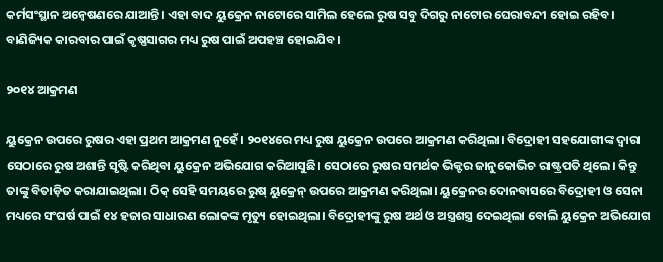କର୍ମସଂସ୍ଥାନ ଅନ୍ୱେଷଣରେ ଯାଆନ୍ତି। ଏହା ବାଦ ୟୁକ୍ରେନ ନାଟୋରେ ସାମିଲ ହେଲେ ରୁଷ ସବୁ ଦିଗରୁ ନାଟୋର ଘେରାବନ୍ଦୀ ହୋଇ ରହିବ। ବାଣିଜ୍ୟିକ କାରବାର ପାଇଁ କୃଷ୍ଣସାଗର ମଧ୍ୟ ରୁଷ ପାଇଁ ଅପହଞ୍ଚ ହୋଇଯିବ।

୨୦୧୪ ଆକ୍ରମଣ

ୟୁକ୍ରେନ ଉପରେ ରୁଷର ଏହା ପ୍ରଥମ ଆକ୍ରମଣ ନୁହେଁ। ୨୦୧୪ରେ ମଧ୍ୟ ରୁଷ ୟୁକ୍ରେନ ଉପରେ ଆକ୍ରମଣ କରିଥିଲା। ବିଦ୍ରୋହୀ ସହଯୋଗୀଙ୍କ ଦ୍ୱାରା ସେଠାରେ ରୁଷ ଅଶାନ୍ତି ସୃଷ୍ଟି କରିଥିବା ୟୁକ୍ରେନ ଅଭିଯୋଗ କରିଆସୁଛି। ସେଠାରେ ରୁଷର ସମର୍ଥକ ଭିକ୍ଟର ଜାନୁକୋଭିଚ ରାଷ୍ଟ୍ରପତି ଥିଲେ। କିନ୍ତୁ ତାଙ୍କୁ ବିତାଡ଼ିତ କରାଯାଇଥିଲା। ଠିକ୍ ସେହି ସମୟରେ ରୁଷ୍ ୟୁକ୍ରେନ୍ ଉପରେ ଆକ୍ରମଣ କରିଥିଲା। ୟୁକ୍ରେନର ଦୋନବାସରେ ବିଦ୍ରୋହୀ ଓ ସେନା ମଧ୍ୟରେ ସଂଘର୍ଷ ପାଇଁ ୧୪ ହଜାର ସାଧାରଣ ଲୋକଙ୍କ ମୃତ୍ୟୁ ହୋଇଥିଲା। ବିଦ୍ରୋହୀଙ୍କୁ ରୁଷ ଅର୍ଥ ଓ ଅସ୍ତ୍ରଶସ୍ତ୍ର ଦେଇଥିଲା ବୋଲି ୟୁକ୍ରେନ ଅଭିଯୋଗ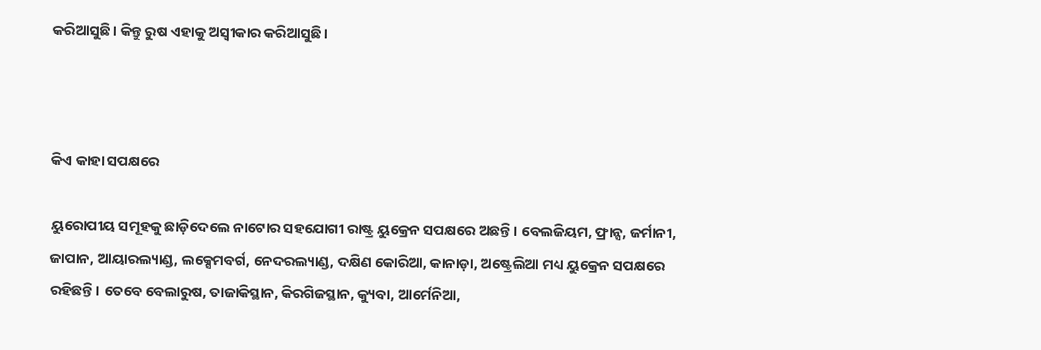କରିଆସୁଛି। କିନ୍ତୁ ରୁଷ ଏହାକୁ ଅସ୍ୱୀକାର କରିଆସୁଛି।



କିଏ କାହା ସପକ୍ଷରେ

ୟୁରୋପୀୟ ସମୂହକୁ ଛାଡ଼ିଦେଲେ ନାଟୋର ସହଯୋଗୀ ରାଷ୍ଟ୍ର ୟୁକ୍ରେନ ସପକ୍ଷରେ ଅଛନ୍ତି। ବେଲଜିୟମ, ଫ୍ରାନ୍ସ, ଜର୍ମାନୀ, ଜାପାନ, ଆୟାରଲ୍ୟାଣ୍ଡ, ଲକ୍ସେମବର୍ଗ, ନେଦରଲ୍ୟାଣ୍ଡ, ଦକ୍ଷିଣ କୋରିଆ, କାନାଡ଼ା, ଅଷ୍ଟ୍ରେଲିଆ ମଧ୍ୟ ୟୁକ୍ରେନ ସପକ୍ଷରେ ରହିଛନ୍ତି। ତେବେ ବେଲାରୁଷ, ତାଜାକିସ୍ଥାନ, କିରଗିଜସ୍ଥାନ, କ୍ୟୁବା, ଆର୍ମେନିଆ,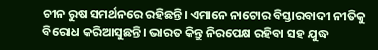ଚୀନ ରୁଷ ସମର୍ଥନରେ ରହିଛନ୍ତି। ଏମାନେ ନାଟୋର ବିସ୍ତାରବାଦୀ ନୀତିକୁ ବିରୋଧ କରିଆସୁଛନ୍ତି। ଭାରତ କିନ୍ତୁ ନିରପେକ୍ଷ ରହିବା ସହ ଯୁଦ୍ଧ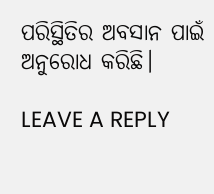ପରିସ୍ଥିତିର ଅବସାନ ପାଇଁ ଅନୁରୋଧ କରିଛି।

LEAVE A REPLY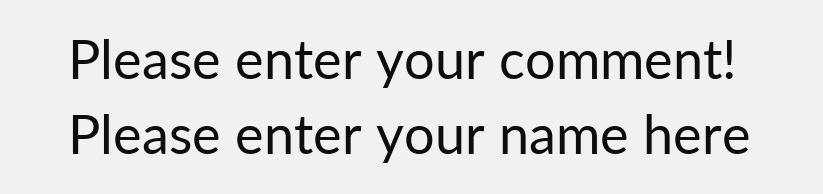Please enter your comment!
Please enter your name here